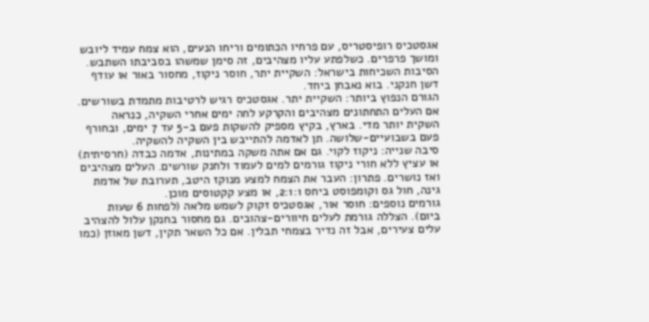אגסטכיס רופיסטריס, עם פרחיו הכתומים וריחו הנעים, הוא צמח עמיד ליובש ומושך פרפרים. כשלפתע עליו מצהיבים, זה סימן שמשהו בסביבתו השתבש. הסיבות השכיחות בישראל: השקיית יתר, חוסר ניקוז, מחסור באור או עודף דשן חנקני. בוא נאבחן ביחד.
הגורם הנפוץ ביותר: השקיית יתר. אגסטכיס רגיש לרטיבות מתמדת בשורשים. אם העלים התחתונים מצהיבים והקרקע לחה ימים אחרי השקיה, כנראה השקית יותר מדי. בארץ, בקיץ מספיק להשקות פעם ב-5 עד 7 ימים, ובחורף פעם בשבועיים-שלושה. תן לאדמה להתייבש בין השקיה להשקיה.
סיבה שנייה: ניקוז לקוי. גם אם אתה משקה במתינות, אדמה כבדה (חרסיתית) או עציץ ללא חורי ניקוז גורמים למים לעמוד ולחנק שורשים. העלים מצהיבים ואז נושרים. פתרון: העבר את הצמח למצע מנוקז היטב, תערובת של אדמת גינה, חול גס וקומפוסט ביחס 2:1:1, או מצע קקטוסים מוכן.
גורמים נוספים: חוסר אור, אגסטכיס זקוק לשמש מלאה (לפחות 6 שעות ביום). הצללה גורמת לעלים חיוורים-צהובים. גם מחסור בחנקן עלול להצהיב עלים צעירים, אבל זה נדיר בצמחי תבלין. אם כל השאר תקין, דשן מאוזן (כמו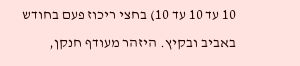10 עד 10 עד 10) בחצי ריכוז פעם בחודש באביב ובקיץ. היזהר מעודף חנקן,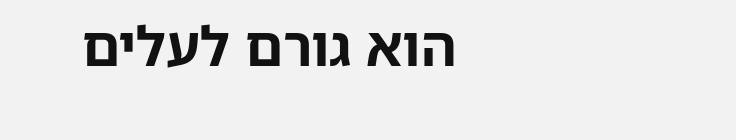הוא גורם לעלים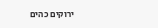ירוקים כהים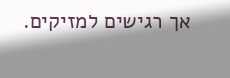אך רגישים למזיקים.